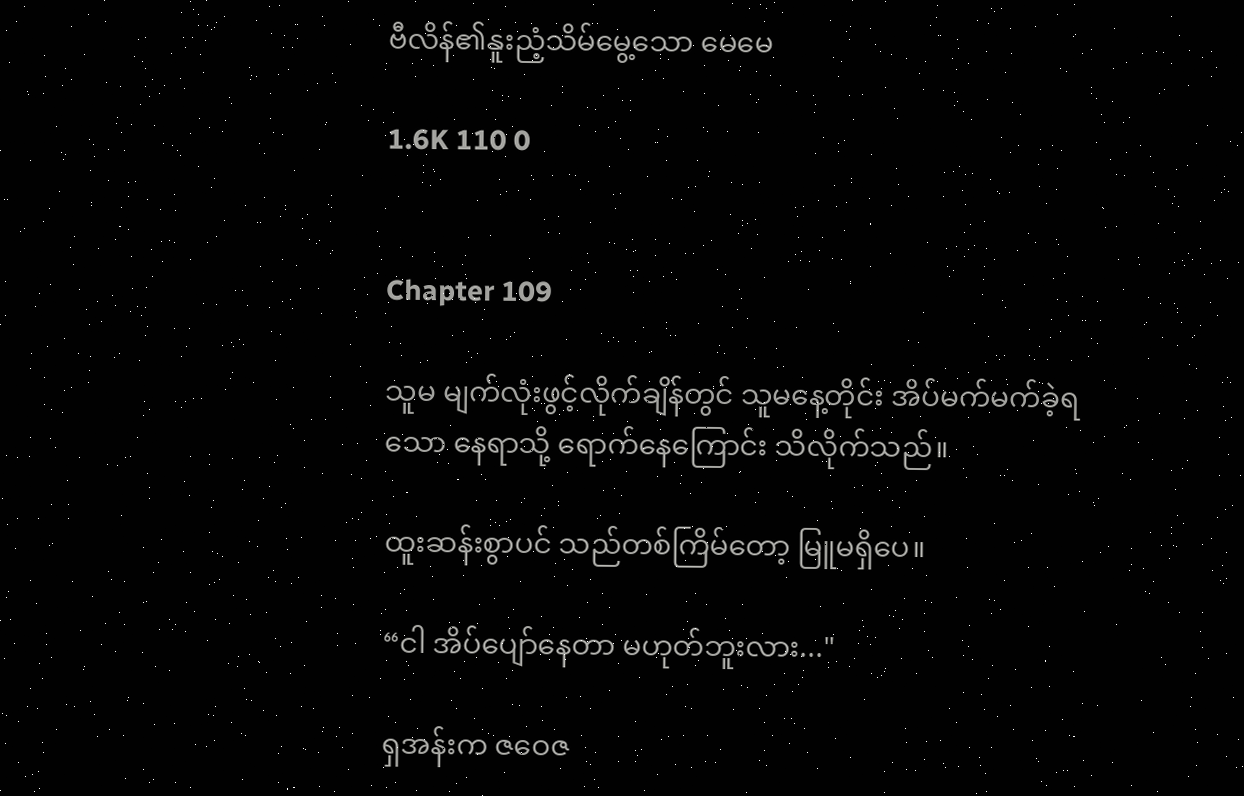ဗီလိန်၏နူးညံ့သိမ်မွေ့သော မေမေ

1.6K 110 0


Chapter 109

သူမ မျက်လုံးဖွင့်လိုက်ချိန်တွင် သူမနေ့တိုင်း အိပ်မက်မက်ခဲ့ရသော နေရာသို့ ရောက်နေကြောင်း သိလိုက်သည်။

ထူးဆန်းစွာပင် သည်တစ်ကြိမ်တော့ မြူမရှိပေ။

“ငါ အိပ်ပျော်နေတာ မဟုတ်ဘူးလား..."

ရှအန်းက ဇဝေဇ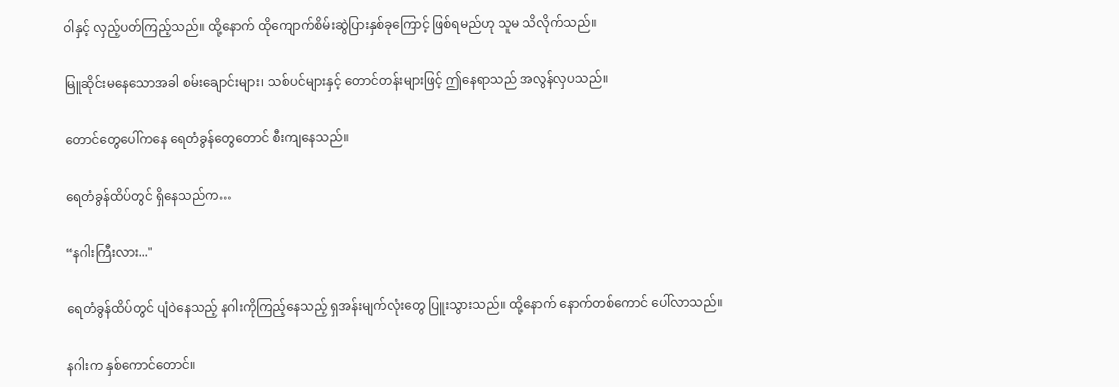ဝါနှင့် လှည့်ပတ်ကြည့်သည်။ ထို့နောက် ထိုကျောက်စိမ်းဆွဲပြားနှစ်ခုကြောင့် ဖြစ်ရမည်ဟု သူမ သိလိုက်သည်။

မြူဆိုင်းမနေသောအခါ စမ်းချောင်းများ၊ သစ်ပင်များနှင့် တောင်တန်းများဖြင့် ဤနေရာသည် အလွန်လှပသည်။

တောင်တွေပေါ်ကနေ ရေတံခွန်တွေတောင် စီးကျနေသည်။

ရေတံခွန်ထိပ်တွင် ရှိနေသည်က…

“နဂါးကြီးလား..."

ရေတံခွန်ထိပ်တွင် ပျံဝဲနေသည့် နဂါးကိုကြည့်နေသည့် ရှအန်းမျက်လုံးတွေ ပြူးသွားသည်။ ထို့နောက် နောက်တစ်ကောင် ပေါ်လာသည်။

နဂါးက နှစ်ကောင်တောင်။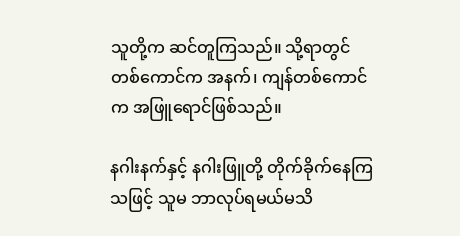သူတို့က ဆင်တူကြသည်။ သို့ရာတွင် တစ်ကောင်က အနက်၊ ကျန်တစ်ကောင်က အဖြူရောင်ဖြစ်သည်။

နဂါးနက်နှင့် နဂါးဖြူတို့ တိုက်ခိုက်နေကြသဖြင့် သူမ ဘာလုပ်ရမယ်မသိ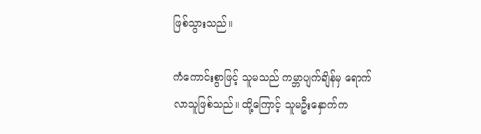ဖြစ်သွားသည်။

ကံကောင်းစွာဖြင့် သူမသည် ကမ္ဘာပျက်ချိန်မှ ရောက်လာသူဖြစ်သည်။ ထို့ကြောင့် သူမဦးနှောက်က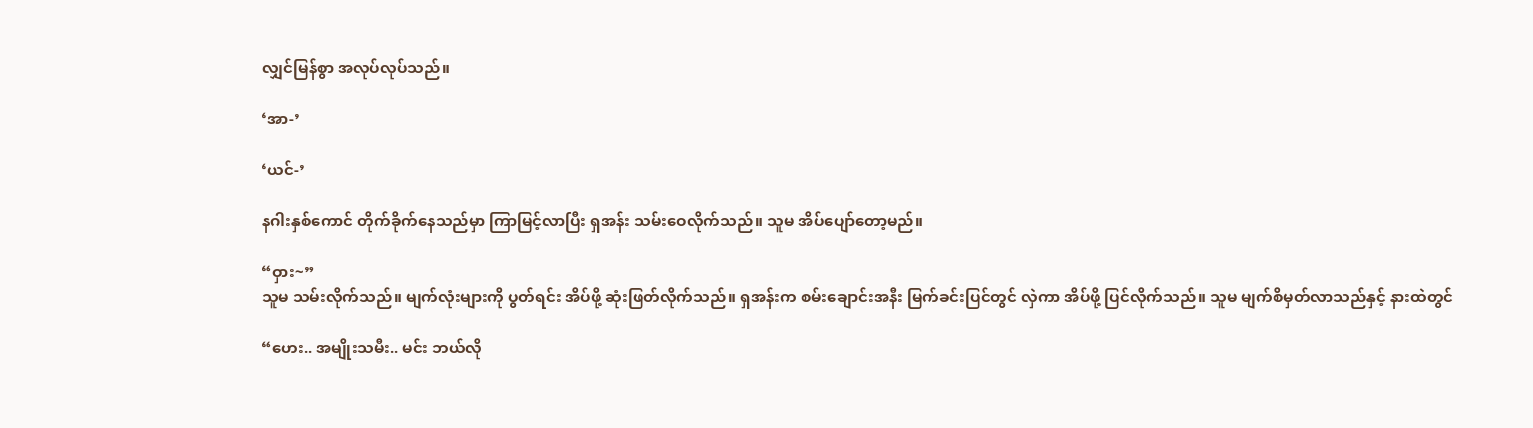လျှင်မြန်စွာ အလုပ်လုပ်သည်။

‘အာ-’

‘ယင်-’

နဂါးနှစ်ကောင် တိုက်ခိုက်နေသည်မှာ ကြာမြင့်လာပြီး ရှအန်း သမ်းဝေလိုက်သည်။ သူမ အိပ်ပျော်တော့မည်။

“ဝှား~”
သူမ သမ်းလိုက်သည်။ မျက်လုံးများကို ပွတ်ရင်း အိပ်ဖို့ ဆုံးဖြတ်လိုက်သည်။ ရှအန်းက စမ်းချောင်းအနီး မြက်ခင်းပြင်တွင် လှဲကာ အိပ်ဖို့ ပြင်လိုက်သည်။ သူမ မျက်စိမှတ်လာသည်နှင့် နားထဲတွင်

“ဟေး.. အမျိုးသမီး.. မင်း ဘယ်လို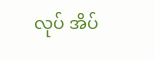လုပ် အိပ်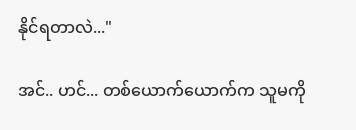နိုင်ရတာလဲ..."

အင်.. ဟင်... တစ်ယောက်ယောက်က သူမကို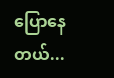ပြောနေတယ်...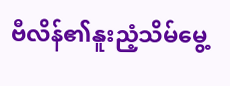ဗီလိန်၏နူးညံ့သိမ်မွေ့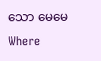သော မေမေWhere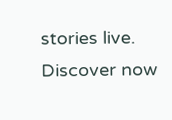stories live. Discover now